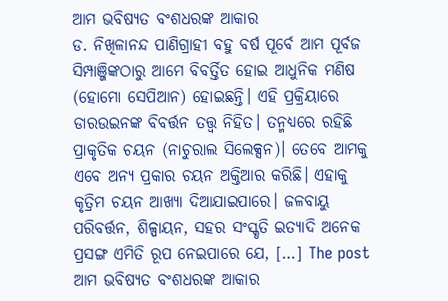ଆମ ଭବିଷ୍ୟତ ବଂଶଧରଙ୍କ ଆକାର
ଡ. ନିଖିଳାନନ୍ଦ ପାଣିଗ୍ରାହୀ ବହୁ ବର୍ଷ ପୂର୍ବେ ଆମ ପୂର୍ବଜ ସିମ୍ପାଞ୍ଜିଙ୍କଠାରୁ ଆମେ ବିବର୍ତ୍ତିତ ହୋଇ ଆଧୁନିକ ମଣିଷ (ହୋମୋ ସେପିଆନ) ହୋଇଛନ୍ତି। ଏହି ପ୍ରକ୍ରିୟାରେ ଡାରଉଇନଙ୍କ ବିବର୍ତ୍ତନ ତତ୍ତ୍ୱ ନିହିତ। ତନ୍ମଧ୍ୟରେ ରହିଛି ପ୍ରାକୃତିକ ଚୟନ (ନାଚୁରାଲ ସିଲେକ୍ସନ)। ତେବେ ଆମକୁ ଏବେ ଅନ୍ୟ ପ୍ରକାର ଚୟନ ଅକ୍ତିଆର କରିଛି। ଏହାକୁ କୃତ୍ରିମ ଚୟନ ଆଖ୍ୟା ଦିଆଯାଇପାରେ। ଜଳବାୟୁ ପରିବର୍ତ୍ତନ, ଶିଳ୍ପାୟନ, ସହର ସଂସ୍କୃତି ଇତ୍ୟାଦି ଅନେକ ପ୍ରସଙ୍ଗ ଏମିତି ରୂପ ନେଇପାରେ ଯେ, […] The post ଆମ ଭବିଷ୍ୟତ ବଂଶଧରଙ୍କ ଆକାର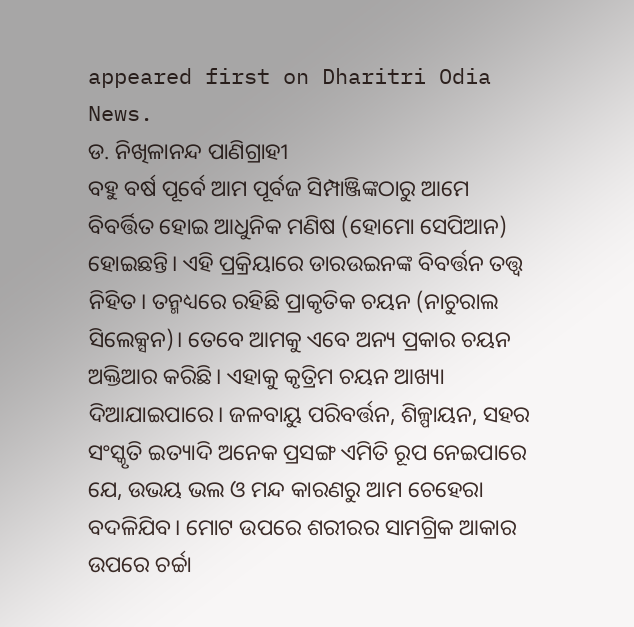appeared first on Dharitri Odia News.
ଡ. ନିଖିଳାନନ୍ଦ ପାଣିଗ୍ରାହୀ
ବହୁ ବର୍ଷ ପୂର୍ବେ ଆମ ପୂର୍ବଜ ସିମ୍ପାଞ୍ଜିଙ୍କଠାରୁ ଆମେ ବିବର୍ତ୍ତିତ ହୋଇ ଆଧୁନିକ ମଣିଷ (ହୋମୋ ସେପିଆନ) ହୋଇଛନ୍ତି। ଏହି ପ୍ରକ୍ରିୟାରେ ଡାରଉଇନଙ୍କ ବିବର୍ତ୍ତନ ତତ୍ତ୍ୱ ନିହିତ। ତନ୍ମଧ୍ୟରେ ରହିଛି ପ୍ରାକୃତିକ ଚୟନ (ନାଚୁରାଲ ସିଲେକ୍ସନ)। ତେବେ ଆମକୁ ଏବେ ଅନ୍ୟ ପ୍ରକାର ଚୟନ ଅକ୍ତିଆର କରିଛି। ଏହାକୁ କୃତ୍ରିମ ଚୟନ ଆଖ୍ୟା ଦିଆଯାଇପାରେ। ଜଳବାୟୁ ପରିବର୍ତ୍ତନ, ଶିଳ୍ପାୟନ, ସହର ସଂସ୍କୃତି ଇତ୍ୟାଦି ଅନେକ ପ୍ରସଙ୍ଗ ଏମିତି ରୂପ ନେଇପାରେ ଯେ, ଉଭୟ ଭଲ ଓ ମନ୍ଦ କାରଣରୁ ଆମ ଚେହେରା ବଦଳିଯିବ। ମୋଟ ଉପରେ ଶରୀରର ସାମଗ୍ରିକ ଆକାର ଉପରେ ଚର୍ଚ୍ଚା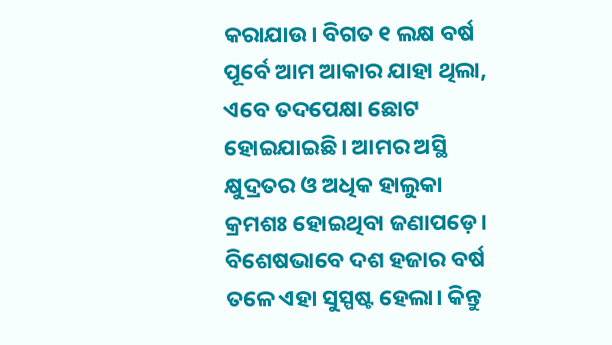କରାଯାଉ। ବିଗତ ୧ ଲକ୍ଷ ବର୍ଷ ପୂର୍ବେ ଆମ ଆକାର ଯାହା ଥିଲା, ଏବେ ତଦପେକ୍ଷା ଛୋଟ ହୋଇଯାଇଛି। ଆମର ଅସ୍ଥି କ୍ଷୁଦ୍ରତର ଓ ଅଧିକ ହାଲୁକା କ୍ରମଶଃ ହୋଇଥିବା ଜଣାପଡ଼େ। ବିଶେଷଭାବେ ଦଶ ହଜାର ବର୍ଷ ତଳେ ଏହା ସୁସ୍ପଷ୍ଟ ହେଲା। କିନ୍ତୁ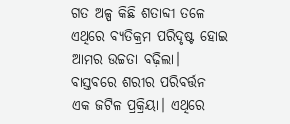ଗତ ଅଳ୍ପ କିଛି ଶତାବ୍ଦୀ ତଳେ ଏଥିରେ ବ୍ୟତିକ୍ରମ ପରିଦୃଷ୍ଟ ହୋଇ ଆମର ଉଚ୍ଚତା ବଢ଼ିଲା। ବାସ୍ତବରେ ଶରୀର ପରିବର୍ତ୍ତନ ଏକ ଜଟିଳ ପ୍ରକ୍ରିୟା। ଏଥିରେ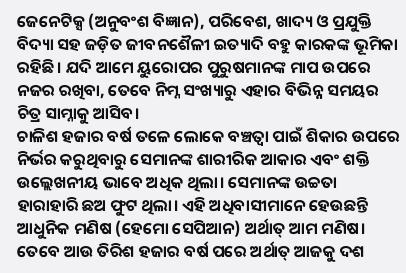ଜେନେଟିକ୍ସ (ଅନୁବଂଶ ବିଜ୍ଞାନ), ପରିବେଶ, ଖାଦ୍ୟ ଓ ପ୍ରଯୁକ୍ତି ବିଦ୍ୟା ସହ ଜଡ଼ିତ ଜୀବନଶୈଳୀ ଇତ୍ୟାଦି ବହୁ କାରକଙ୍କ ଭୂମିକା ରହିଛି। ଯଦି ଆମେ ୟୁରୋପର ପୁରୁଷମାନଙ୍କ ମାପ ଉପରେ ନଜର ରଖିବା, ତେବେ ନିମ୍ନ ସଂଖ୍ୟାରୁ ଏହାର ବିଭିନ୍ନ ସମୟର ଚିତ୍ର ସାମ୍ନାକୁ ଆସିବ।
ଚାଳିଶ ହଜାର ବର୍ଷ ତଳେ ଲୋକେ ବଞ୍ଚତ୍ବା ପାଇଁ ଶିକାର ଉପରେ ନିର୍ଭର କରୁଥିବାରୁ ସେମାନଙ୍କ ଶାରୀରିକ ଆକାର ଏବଂ ଶକ୍ତି ଉଲ୍ଲେଖନୀୟ ଭାବେ ଅଧିକ ଥିଲା। ସେମାନଙ୍କ ଉଚ୍ଚତା ହାରାହାରି ଛଅ ଫୁଟ ଥିଲା। ଏହି ଅଧିବାସୀମାନେ ହେଉଛନ୍ତି ଆଧୁନିକ ମଣିଷ (ହେମୋ ସେପିଆନ) ଅର୍ଥାତ୍ ଆମ ମଣିଷ। ତେବେ ଆଉ ତିରିଶ ହଜାର ବର୍ଷ ପରେ ଅର୍ଥାତ୍ ଆଜକୁ ଦଶ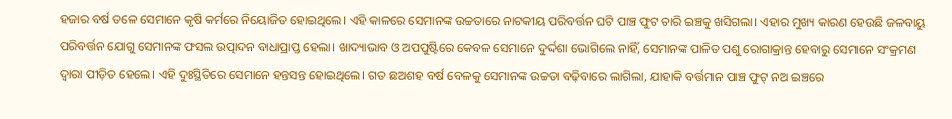ହଜାର ବର୍ଷ ତଳେ ସେମାନେ କୃଷି କର୍ମରେ ନିୟୋଜିତ ହୋଇଥିଲେ। ଏହି କାଳରେ ସେମାନଙ୍କ ଉଚ୍ଚତାରେ ନାଟକୀୟ ପରିବର୍ତ୍ତନ ଘଟି ପାଞ୍ଚ ଫୁଟ ଚାରି ଇଞ୍ଚକୁ ଖସିଗଲା। ଏହାର ମୁଖ୍ୟ କାରଣ ହେଉଛି ଜଳବାୟୁ ପରିବର୍ତ୍ତନ ଯୋଗୁ ସେମାନଙ୍କ ଫସଲ ଉତ୍ପାଦନ ବାଧାପ୍ରାପ୍ତ ହେଲା। ଖାଦ୍ୟାଭାବ ଓ ଅପପୁଷ୍ଟିରେ କେବଳ ସେମାନେ ଦୁର୍ଦ୍ଦଶା ଭୋଗିଲେ ନାହିଁ, ସେମାନଙ୍କ ପାଳିତ ପଶୁ ରୋଗାକ୍ରାନ୍ତ ହେବାରୁ ସେମାନେ ସଂକ୍ରମଣ ଦ୍ୱାରା ପୀଡ଼ିତ ହେଲେ। ଏହି ଦୁଃସ୍ଥିତିରେ ସେମାନେ ହନ୍ତସନ୍ତ ହୋଇଥିଲେ। ଗତ ଛଅଶହ ବର୍ଷ ବେଳକୁ ସେମାନଙ୍କ ଉଚ୍ଚତା ବଢ଼ିବାରେ ଲାଗିଲା, ଯାହାକି ବର୍ତ୍ତମାନ ପାଞ୍ଚ ଫୁଟ୍ ନଅ ଇଞ୍ଚରେ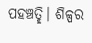ପହଞ୍ଚତ୍ଛି। ଶିଳ୍ପର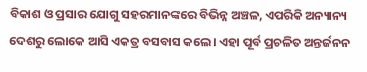ବିକାଶ ଓ ପ୍ରସାର ଯୋଗୁ ସହରମାନଙ୍କରେ ବିଭିନ୍ନ ଅଞ୍ଚଳ, ଏପରିକି ଅନ୍ୟାନ୍ୟ ଦେଶରୁ ଲୋକେ ଆସି ଏକତ୍ର ବସବାସ କଲେ। ଏହା ପୂର୍ବ ପ୍ରଚଳିତ ଅନ୍ତର୍ଜନନ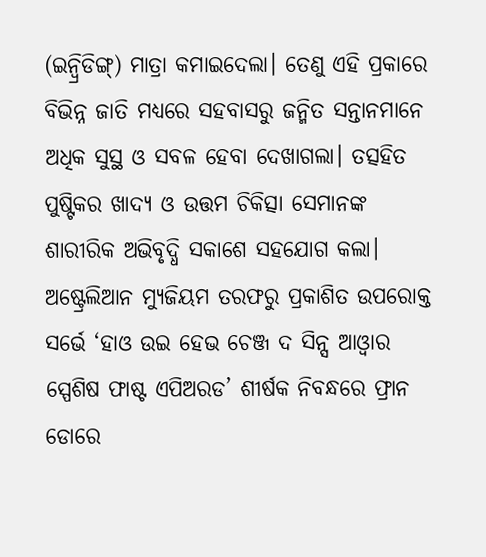(ଇନ୍ବ୍ରିଡିଙ୍ଗ୍) ମାତ୍ରା କମାଇଦେଲା। ତେଣୁ ଏହି ପ୍ରକାରେ ବିଭିନ୍ନ ଜାତି ମଧ୍ୟରେ ସହବାସରୁ ଜନ୍ମିତ ସନ୍ତାନମାନେ ଅଧିକ ସୁସ୍ଥ ଓ ସବଳ ହେବା ଦେଖାଗଲା। ତତ୍ସହିତ ପୁଷ୍ଟିକର ଖାଦ୍ୟ ଓ ଉତ୍ତମ ଚିକିତ୍ସା ସେମାନଙ୍କ ଶାରୀରିକ ଅଭିବୃଦ୍ଧି ସକାଶେ ସହଯୋଗ କଲା।
ଅଷ୍ଟ୍ରେଲିଆନ ମ୍ୟୁଜିୟମ ତରଫରୁ ପ୍ରକାଶିତ ଉପରୋକ୍ତ ସର୍ଭେ ‘ହାଓ ଉଇ ହେଭ ଚେଞ୍ଜ ଦ ସିନ୍ସ ଆଓ୍ବାର ସ୍ପେଶିଷ ଫାଷ୍ଟ ଏପିଅରଡ’ ଶୀର୍ଷକ ନିବନ୍ଧରେ ଫ୍ରାନ ଡୋରେ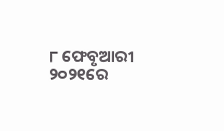୮ ଫେବୃଆରୀ ୨୦୨୧ରେ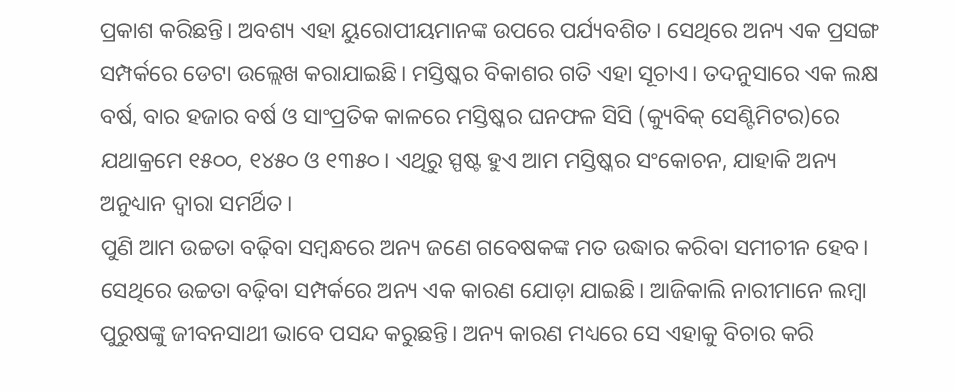ପ୍ରକାଶ କରିଛନ୍ତି। ଅବଶ୍ୟ ଏହା ୟୁରୋପୀୟମାନଙ୍କ ଉପରେ ପର୍ଯ୍ୟବଶିତ। ସେଥିରେ ଅନ୍ୟ ଏକ ପ୍ରସଙ୍ଗ ସମ୍ପର୍କରେ ଡେଟା ଉଲ୍ଲେଖ କରାଯାଇଛି। ମସ୍ତିଷ୍କର ବିକାଶର ଗତି ଏହା ସୂଚାଏ। ତଦନୁସାରେ ଏକ ଲକ୍ଷ ବର୍ଷ, ବାର ହଜାର ବର୍ଷ ଓ ସାଂପ୍ରତିକ କାଳରେ ମସ୍ତିଷ୍କର ଘନଫଳ ସିସି (କ୍ୟୁବିକ୍ ସେଣ୍ଟିମିଟର)ରେ ଯଥାକ୍ରମେ ୧୫୦୦, ୧୪୫୦ ଓ ୧୩୫୦। ଏଥିରୁ ସ୍ପଷ୍ଟ ହୁଏ ଆମ ମସ୍ତିଷ୍କର ସଂକୋଚନ, ଯାହାକି ଅନ୍ୟ ଅନୁଧ୍ୟାନ ଦ୍ୱାରା ସମର୍ଥିତ।
ପୁଣି ଆମ ଉଚ୍ଚତା ବଢ଼ିବା ସମ୍ବନ୍ଧରେ ଅନ୍ୟ ଜଣେ ଗବେଷକଙ୍କ ମତ ଉଦ୍ଧାର କରିବା ସମୀଚୀନ ହେବ। ସେଥିରେ ଉଚ୍ଚତା ବଢ଼ିବା ସମ୍ପର୍କରେ ଅନ୍ୟ ଏକ କାରଣ ଯୋଡ଼ା ଯାଇଛି। ଆଜିକାଲି ନାରୀମାନେ ଲମ୍ବା ପୁରୁଷଙ୍କୁ ଜୀବନସାଥୀ ଭାବେ ପସନ୍ଦ କରୁଛନ୍ତି। ଅନ୍ୟ କାରଣ ମଧ୍ୟରେ ସେ ଏହାକୁ ବିଚାର କରି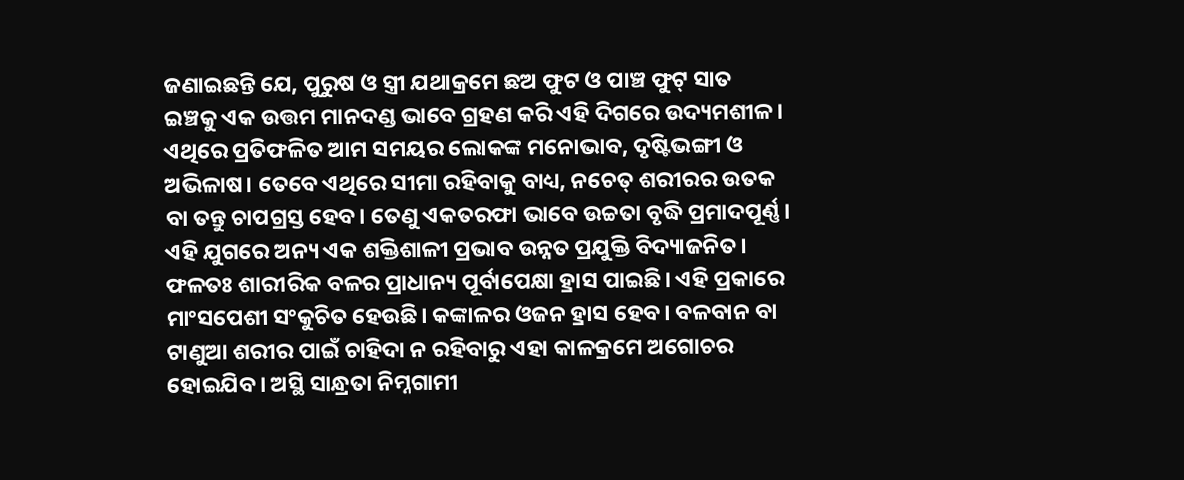ଜଣାଇଛନ୍ତି ଯେ, ପୁରୁଷ ଓ ସ୍ତ୍ରୀ ଯଥାକ୍ରମେ ଛଅ ଫୁଟ ଓ ପାଞ୍ଚ ଫୁଟ୍ ସାତ ଇଞ୍ଚକୁ ଏକ ଉତ୍ତମ ମାନଦଣ୍ଡ ଭାବେ ଗ୍ରହଣ କରି ଏହି ଦିଗରେ ଉଦ୍ୟମଶୀଳ। ଏଥିରେ ପ୍ରତିଫଳିତ ଆମ ସମୟର ଲୋକଙ୍କ ମନୋଭାବ, ଦୃଷ୍ଟିଭଙ୍ଗୀ ଓ ଅଭିଳାଷ। ତେବେ ଏଥିରେ ସୀମା ରହିବାକୁ ବାଧ୍ୟ, ନଚେତ୍ ଶରୀରର ଉତକ ବା ତନ୍ତୁ ଚାପଗ୍ରସ୍ତ ହେବ। ତେଣୁ ଏକତରଫା ଭାବେ ଉଚ୍ଚତା ବୃଦ୍ଧି ପ୍ରମାଦପୂର୍ଣ୍ଣ। ଏହି ଯୁଗରେ ଅନ୍ୟ ଏକ ଶକ୍ତିଶାଳୀ ପ୍ରଭାବ ଉନ୍ନତ ପ୍ରଯୁକ୍ତି ବିଦ୍ୟାଜନିତ। ଫଳତଃ ଶାରୀରିକ ବଳର ପ୍ରାଧାନ୍ୟ ପୂର୍ବାପେକ୍ଷା ହ୍ରାସ ପାଇଛି। ଏହି ପ୍ରକାରେ ମାଂସପେଶୀ ସଂକୁଚିତ ହେଉଛି। କଙ୍କାଳର ଓଜନ ହ୍ରାସ ହେବ। ବଳବାନ ବା ଟାଣୁଆ ଶରୀର ପାଇଁ ଚାହିଦା ନ ରହିବାରୁ ଏହା କାଳକ୍ରମେ ଅଗୋଚର ହୋଇଯିବ। ଅସ୍ଥି ସାନ୍ଧ୍ରତା ନିମ୍ନଗାମୀ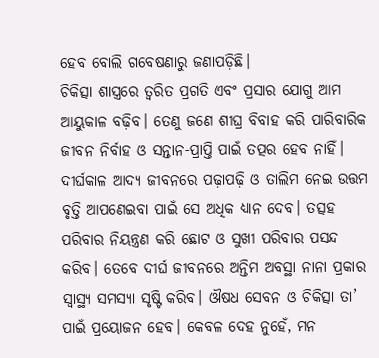ହେବ ବୋଲି ଗବେଷଣାରୁ ଜଣାପଡ଼ିଛି।
ଚିକିତ୍ସା ଶାସ୍ତ୍ରରେ ତ୍ୱରିତ ପ୍ରଗତି ଏବଂ ପ୍ରସାର ଯୋଗୁ ଆମ ଆୟୁକାଳ ବଢ଼ିବ। ତେଣୁ ଜଣେ ଶୀଘ୍ର ବିବାହ କରି ପାରିବାରିକ ଜୀବନ ନିର୍ବାହ ଓ ସନ୍ତାନ-ପ୍ରାପ୍ତି ପାଇଁ ତତ୍ପର ହେବ ନାହିଁ। ଦୀର୍ଘକାଳ ଆଦ୍ୟ ଜୀବନରେ ପଢ଼ାପଢ଼ି ଓ ତାଲିମ ନେଇ ଉତ୍ତମ ବୃତ୍ତି ଆପଣେଇବା ପାଇଁ ସେ ଅଧିକ ଧ୍ୟାନ ଦେବ। ତତ୍ସହ ପରିବାର ନିୟନ୍ତ୍ରଣ କରି ଛୋଟ ଓ ସୁଖୀ ପରିବାର ପସନ୍ଦ କରିବ। ତେବେ ଦୀର୍ଘ ଜୀବନରେ ଅନ୍ତିମ ଅବସ୍ଥା ନାନା ପ୍ରକାର ସ୍ବାସ୍ଥ୍ୟ ସମସ୍ୟା ସୃଷ୍ଟି କରିବ। ଔଷଧ ସେବନ ଓ ଚିକିତ୍ସା ତା’ ପାଇଁ ପ୍ରୟୋଜନ ହେବ। କେବଳ ଦେହ ନୁହେଁ, ମନ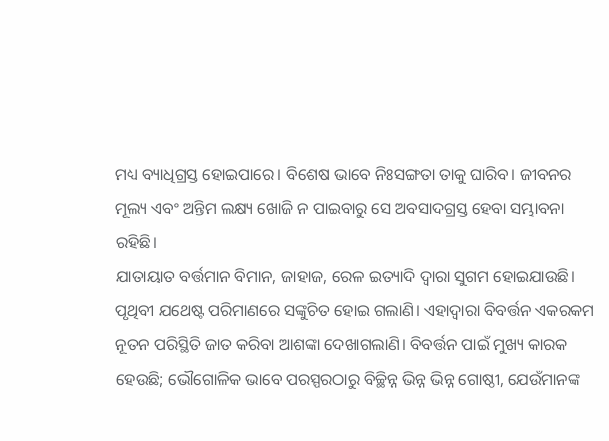ମଧ୍ୟ ବ୍ୟାଧିଗ୍ରସ୍ତ ହୋଇପାରେ। ବିଶେଷ ଭାବେ ନିଃସଙ୍ଗତା ତାକୁ ଘାରିବ। ଜୀବନର ମୂଲ୍ୟ ଏବଂ ଅନ୍ତିମ ଲକ୍ଷ୍ୟ ଖୋଜି ନ ପାଇବାରୁ ସେ ଅବସାଦଗ୍ରସ୍ତ ହେବା ସମ୍ଭାବନା ରହିଛି।
ଯାତାୟାତ ବର୍ତ୍ତମାନ ବିମାନ, ଜାହାଜ, ରେଳ ଇତ୍ୟାଦି ଦ୍ୱାରା ସୁଗମ ହୋଇଯାଉଛି। ପୃଥିବୀ ଯଥେଷ୍ଟ ପରିମାଣରେ ସଙ୍କୁଚିତ ହୋଇ ଗଲାଣି। ଏହାଦ୍ୱାରା ବିବର୍ତ୍ତନ ଏକରକମ ନୂତନ ପରିସ୍ଥିତି ଜାତ କରିବା ଆଶଙ୍କା ଦେଖାଗଲାଣି। ବିବର୍ତ୍ତନ ପାଇଁ ମୁଖ୍ୟ କାରକ ହେଉଛି; ଭୌଗୋଳିକ ଭାବେ ପରସ୍ପରଠାରୁ ବିଚ୍ଛିନ୍ନ ଭିନ୍ନ ଭିନ୍ନ ଗୋଷ୍ଠୀ, ଯେଉଁମାନଙ୍କ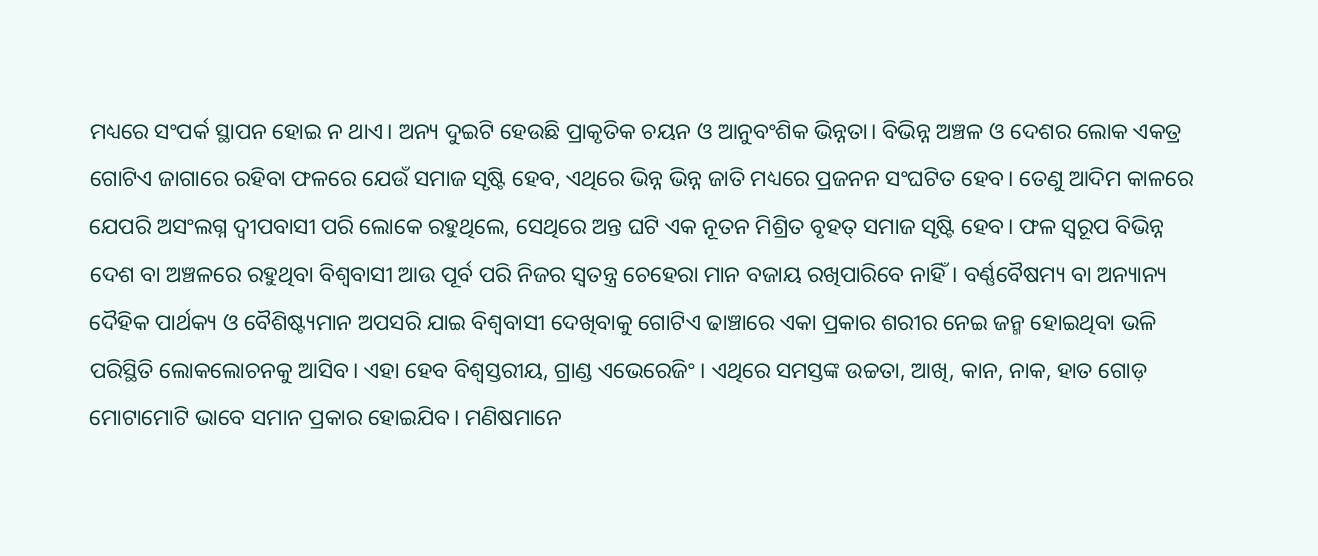ମଧ୍ୟରେ ସଂପର୍କ ସ୍ଥାପନ ହୋଇ ନ ଥାଏ। ଅନ୍ୟ ଦୁଇଟି ହେଉଛି ପ୍ରାକୃତିକ ଚୟନ ଓ ଆନୁବଂଶିକ ଭିନ୍ନତା। ବିଭିନ୍ନ ଅଞ୍ଚଳ ଓ ଦେଶର ଲୋକ ଏକତ୍ର ଗୋଟିଏ ଜାଗାରେ ରହିବା ଫଳରେ ଯେଉଁ ସମାଜ ସୃଷ୍ଟି ହେବ, ଏଥିରେ ଭିନ୍ନ ଭିନ୍ନ ଜାତି ମଧ୍ୟରେ ପ୍ରଜନନ ସଂଘଟିତ ହେବ। ତେଣୁ ଆଦିମ କାଳରେ ଯେପରି ଅସଂଲଗ୍ନ ଦ୍ୱୀପବାସୀ ପରି ଲୋକେ ରହୁଥିଲେ, ସେଥିରେ ଅନ୍ତ ଘଟି ଏକ ନୂତନ ମିଶ୍ରିତ ବୃହତ୍ ସମାଜ ସୃଷ୍ଟି ହେବ। ଫଳ ସ୍ବରୂପ ବିଭିନ୍ନ ଦେଶ ବା ଅଞ୍ଚଳରେ ରହୁଥିବା ବିଶ୍ୱବାସୀ ଆଉ ପୂର୍ବ ପରି ନିଜର ସ୍ବତନ୍ତ୍ର ଚେହେରା ମାନ ବଜାୟ ରଖିପାରିବେ ନାହିଁ। ବର୍ଣ୍ଣବୈଷମ୍ୟ ବା ଅନ୍ୟାନ୍ୟ ଦୈହିକ ପାର୍ଥକ୍ୟ ଓ ବୈଶିଷ୍ଟ୍ୟମାନ ଅପସରି ଯାଇ ବିଶ୍ୱବାସୀ ଦେଖିବାକୁ ଗୋଟିଏ ଢାଞ୍ଚାରେ ଏକା ପ୍ରକାର ଶରୀର ନେଇ ଜନ୍ମ ହୋଇଥିବା ଭଳି ପରିସ୍ଥିତି ଲୋକଲୋଚନକୁ ଆସିବ। ଏହା ହେବ ବିଶ୍ୱସ୍ତରୀୟ, ଗ୍ରାଣ୍ଡ ଏଭେରେଜିଂ। ଏଥିରେ ସମସ୍ତଙ୍କ ଉଚ୍ଚତା, ଆଖି, କାନ, ନାକ, ହାତ ଗୋଡ଼ ମୋଟାମୋଟି ଭାବେ ସମାନ ପ୍ରକାର ହୋଇଯିବ। ମଣିଷମାନେ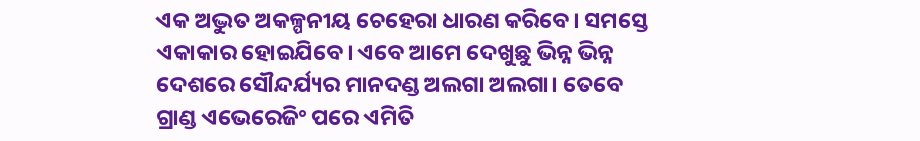ଏକ ଅଦ୍ଭୁତ ଅକଳ୍ପନୀୟ ଚେହେରା ଧାରଣ କରିବେ। ସମସ୍ତେ ଏକାକାର ହୋଇଯିବେ। ଏବେ ଆମେ ଦେଖୁଛୁ ଭିନ୍ନ ଭିନ୍ନ ଦେଶରେ ସୌନ୍ଦର୍ଯ୍ୟର ମାନଦଣ୍ଡ ଅଲଗା ଅଲଗା। ତେବେ ଗ୍ରାଣ୍ଡ ଏଭେରେଜିଂ ପରେ ଏମିତି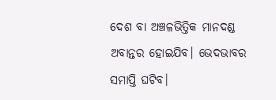ଦେଶ ବା ଅଞ୍ଚଳଭିତ୍ତିକ ମାନଦଣ୍ଡ ଅବାନ୍ତର ହୋଇଯିବ। ଭେଦଭାବର ସମାପ୍ତି ଘଟିବ।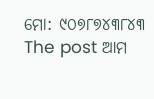ମୋ: ୯୦୭୮୭୪୩୮୪୩
The post ଆମ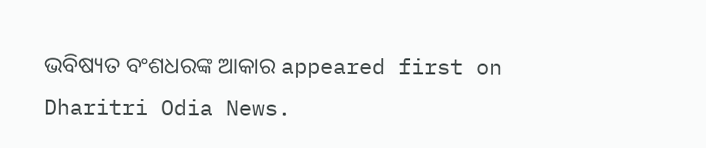ଭବିଷ୍ୟତ ବଂଶଧରଙ୍କ ଆକାର appeared first on Dharitri Odia News.